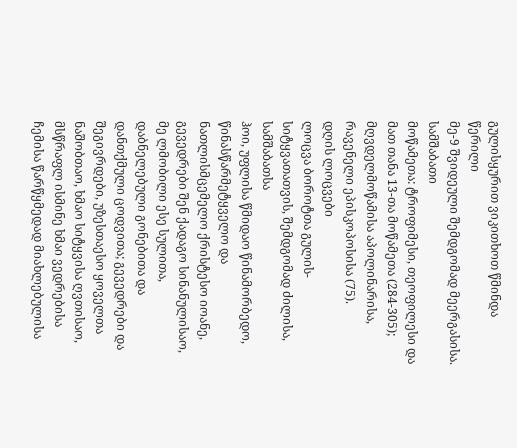გულისყურით ვიკითხოთ წმინდა წერილი
მე-9 შვიდეული შემდგომად მეერგასისა. სამშაბათი
მოწამეთა: ტროფიმესი, თეოფილესი და მათ თანა 13-თა მოწამეთა (284-305); მღვდელმოწამისა აპოლინარისა, რავენელი ეპისკოპოსისა (75).
დღის ლოცვები
ლოცვა ბოროტთა გულის-სიტყვათათვის, შემდგომად ძილისა, სამშაბათსა
ჰოი, უფლისა წმიდაო წინამორბედო, წინასწარმეტყველო და ნათლისმცემელო ქრისტესო იოანე, გევედრები შენ ქადაგო სინანულისაო, მე ლმობილი ესე სულითა, დაბნელებული გონებითა და დანთქმული ცოდვითა; გევედრები და შეგივრდები, უზესთაესო ყოველთა ნაშობთაო, ხმაო სიტყვისა ღვთისაო, მსწრაფლ ისმინე ხმაი ვედრებისა ჩემისა წარწყმედად მიახლებულისა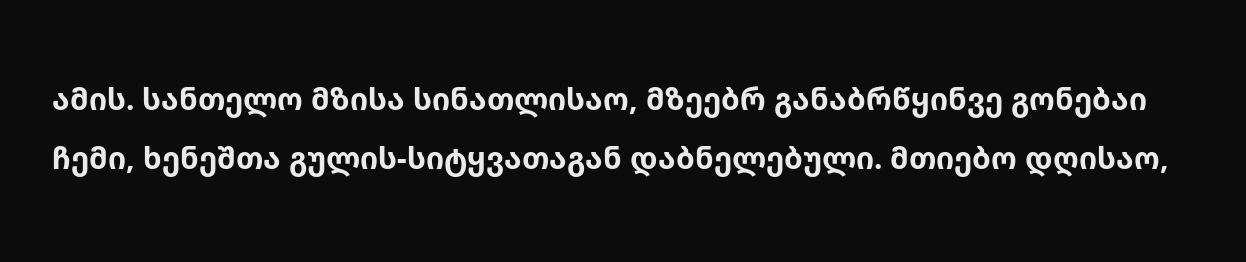ამის. სანთელო მზისა სინათლისაო, მზეებრ განაბრწყინვე გონებაი ჩემი, ხენეშთა გულის-სიტყვათაგან დაბნელებული. მთიებო დღისაო,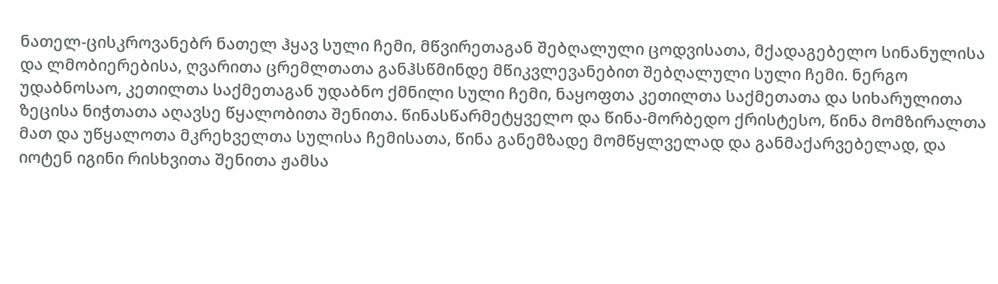ნათელ-ცისკროვანებრ ნათელ ჰყავ სული ჩემი, მწვირეთაგან შებღალული ცოდვისათა, მქადაგებელო სინანულისა და ლმობიერებისა, ღვარითა ცრემლთათა განჰსწმინდე მწიკვლევანებით შებღალული სული ჩემი. ნერგო უდაბნოსაო, კეთილთა საქმეთაგან უდაბნო ქმნილი სული ჩემი, ნაყოფთა კეთილთა საქმეთათა და სიხარულითა ზეცისა ნიჭთათა აღავსე წყალობითა შენითა. წინასწარმეტყველო და წინა-მორბედო ქრისტესო, წინა მომზირალთა მათ და უწყალოთა მკრეხველთა სულისა ჩემისათა, წინა განემზადე მომწყლველად და განმაქარვებელად, და იოტენ იგინი რისხვითა შენითა ჟამსა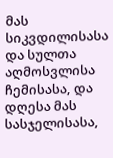მას სიკვდილისასა და სულთა აღმოსვლისა ჩემისასა, და დღესა მას სასჯელისასა,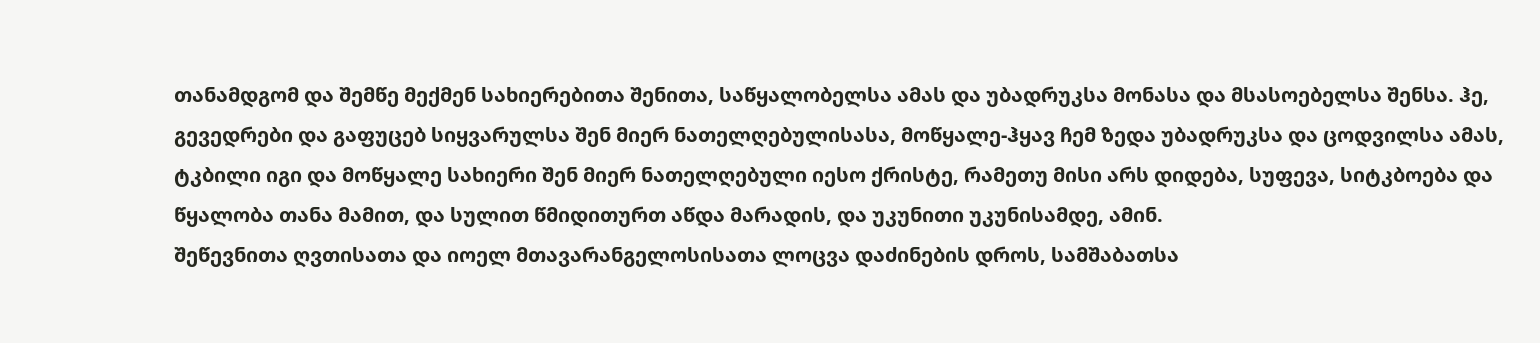თანამდგომ და შემწე მექმენ სახიერებითა შენითა, საწყალობელსა ამას და უბადრუკსა მონასა და მსასოებელსა შენსა. ჰე, გევედრები და გაფუცებ სიყვარულსა შენ მიერ ნათელღებულისასა, მოწყალე-ჰყავ ჩემ ზედა უბადრუკსა და ცოდვილსა ამას, ტკბილი იგი და მოწყალე სახიერი შენ მიერ ნათელღებული იესო ქრისტე, რამეთუ მისი არს დიდება, სუფევა, სიტკბოება და წყალობა თანა მამით, და სულით წმიდითურთ აწდა მარადის, და უკუნითი უკუნისამდე, ამინ.
შეწევნითა ღვთისათა და იოელ მთავარანგელოსისათა ლოცვა დაძინების დროს, სამშაბათსა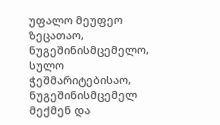უფალო მეუფეო ზეცათაო, ნუგეშინისმცემელო, სულო ჭეშმარიტებისაო, ნუგეშინისმცემელ მექმენ და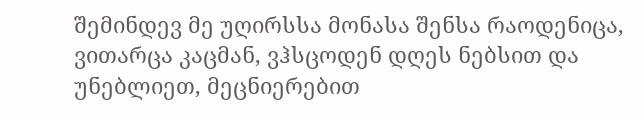შემინდევ მე უღირსსა მონასა შენსა რაოდენიცა, ვითარცა კაცმან, ვჰსცოდენ დღეს ნებსით და უნებლიეთ, მეცნიერებით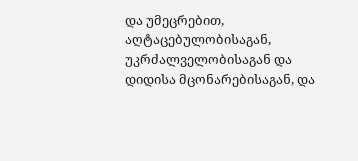და უმეცრებით, აღტაცებულობისაგან, უკრძალველობისაგან და დიდისა მცონარებისაგან, და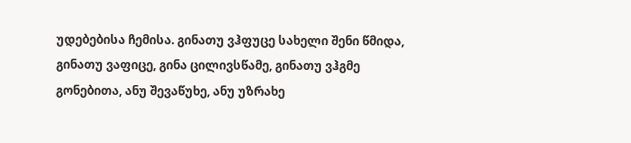უდებებისა ჩემისა. გინათუ ვჰფუცე სახელი შენი წმიდა, გინათუ ვაფიცე, გინა ცილივსწამე, გინათუ ვჰგმე გონებითა, ანუ შევაწუხე, ანუ უზრახე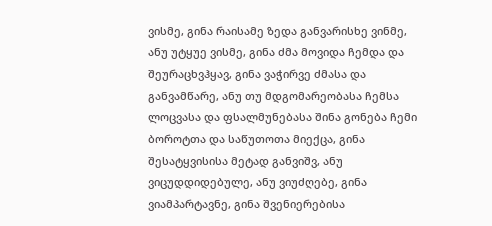ვისმე, გინა რაისამე ზედა განვარისხე ვინმე, ანუ უტყუე ვისმე, გინა ძმა მოვიდა ჩემდა და შეურაცხვჰყავ, გინა ვაჭირვე ძმასა და განვამწარე, ანუ თუ მდგომარეობასა ჩემსა ლოცვასა და ფსალმუნებასა შინა გონება ჩემი ბოროტთა და საწუთოთა მიექცა, გინა შესატყვისისა მეტად განვიშვ, ანუ ვიცუდდიდებულე, ანუ ვიუძღებე, გინა ვიამპარტავნე, გინა შვენიერებისა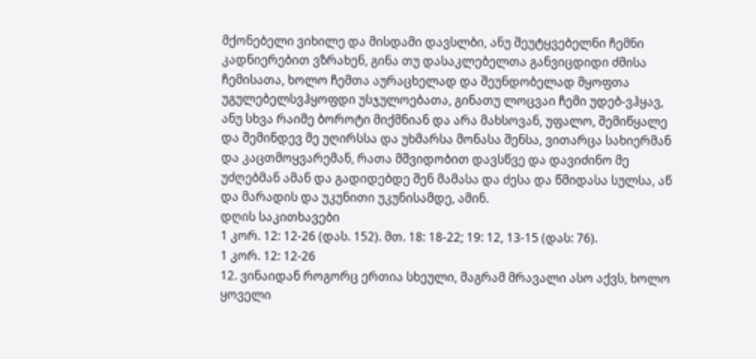მქონებელი ვიხილე და მისდამი დავსლბი, ანუ შეუტყვებელნი ჩემნი კადნიერებით ვზრახენ, გინა თუ დასაკლებელთა განვიცდიდი ძმისა ჩემისათა, ხოლო ჩემთა აურაცხელად და შეუნდობელად მყოფთა უგულებელსვჰყოფდი უსჯულოებათა, გინათუ ლოცვაი ჩემი უდებ-ვჰყავ, ანუ სხვა რაიმე ბოროტი მიქმნიან და არა მახსოვან, უფალო, შემიწყალე და შემინდევ მე უღირსსა და უხმარსა მონასა შენსა, ვითარცა სახიერმან და კაცთმოყვარემან, რათა მშვიდობით დავსწვე და დავიძინო მე უძღებმან ამან და გადიდებდე შენ მამასა და ძესა და წმიდასა სულსა, აწ და მარადის და უკუნითი უკუნისამდე, ამინ.
დღის საკითხავები
1 კორ. 12: 12-26 (დას. 152). მთ. 18: 18-22; 19: 12, 13-15 (დას: 76).
1 კორ. 12: 12-26
12. ვინაიდან როგორც ერთია სხეული, მაგრამ მრავალი ასო აქვს, ხოლო ყოველი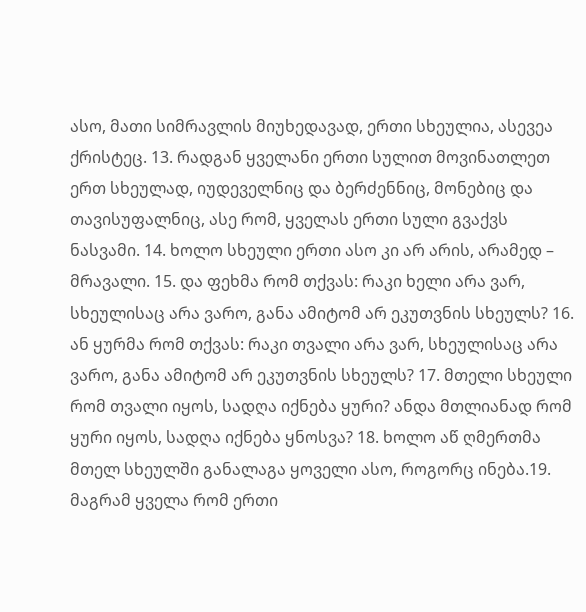ასო, მათი სიმრავლის მიუხედავად, ერთი სხეულია, ასევეა ქრისტეც. 13. რადგან ყველანი ერთი სულით მოვინათლეთ ერთ სხეულად, იუდეველნიც და ბერძენნიც, მონებიც და თავისუფალნიც, ასე რომ, ყველას ერთი სული გვაქვს ნასვამი. 14. ხოლო სხეული ერთი ასო კი არ არის, არამედ – მრავალი. 15. და ფეხმა რომ თქვას: რაკი ხელი არა ვარ, სხეულისაც არა ვარო, განა ამიტომ არ ეკუთვნის სხეულს? 16. ან ყურმა რომ თქვას: რაკი თვალი არა ვარ, სხეულისაც არა ვარო, განა ამიტომ არ ეკუთვნის სხეულს? 17. მთელი სხეული რომ თვალი იყოს, სადღა იქნება ყური? ანდა მთლიანად რომ ყური იყოს, სადღა იქნება ყნოსვა? 18. ხოლო აწ ღმერთმა მთელ სხეულში განალაგა ყოველი ასო, როგორც ინება.19. მაგრამ ყველა რომ ერთი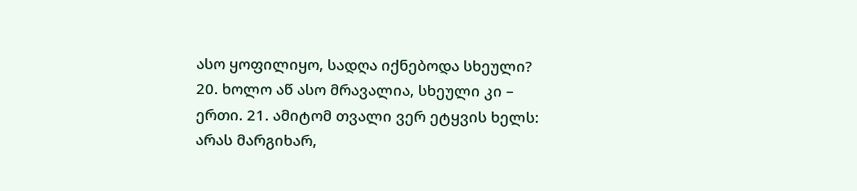ასო ყოფილიყო, სადღა იქნებოდა სხეული? 20. ხოლო აწ ასო მრავალია, სხეული კი – ერთი. 21. ამიტომ თვალი ვერ ეტყვის ხელს: არას მარგიხარ,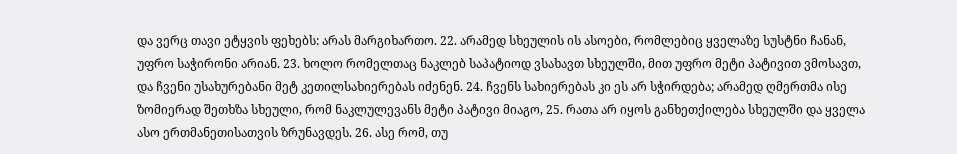და ვერც თავი ეტყვის ფეხებს: არას მარგიხართო. 22. არამედ სხეულის ის ასოები, რომლებიც ყველაზე სუსტნი ჩანან, უფრო საჭირონი არიან. 23. ხოლო რომელთაც ნაკლებ საპატიოდ ვსახავთ სხეულში, მით უფრო მეტი პატივით ვმოსავთ, და ჩვენი უსახურებანი მეტ კეთილსახიერებას იძენენ. 24. ჩვენს სახიერებას კი ეს არ სჭირდება; არამედ ღმერთმა ისე ზომიერად შეთხზა სხეული, რომ ნაკლულევანს მეტი პატივი მიაგო, 25. რათა არ იყოს განხეთქილება სხეულში და ყველა ასო ერთმანეთისათვის ზრუნავდეს. 26. ასე რომ, თუ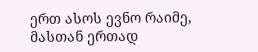ერთ ასოს ევნო რაიმე, მასთან ერთად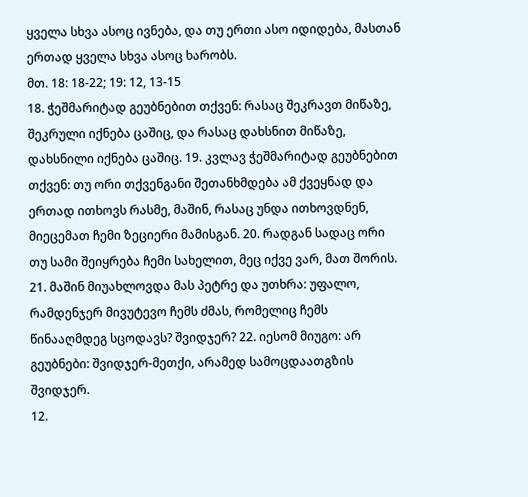ყველა სხვა ასოც ივნება, და თუ ერთი ასო იდიდება, მასთან ერთად ყველა სხვა ასოც ხარობს.
მთ. 18: 18-22; 19: 12, 13-15
18. ჭეშმარიტად გეუბნებით თქვენ: რასაც შეკრავთ მიწაზე, შეკრული იქნება ცაშიც, და რასაც დახსნით მიწაზე, დახსნილი იქნება ცაშიც. 19. კვლავ ჭეშმარიტად გეუბნებით თქვენ: თუ ორი თქვენგანი შეთანხმდება ამ ქვეყნად და ერთად ითხოვს რასმე, მაშინ, რასაც უნდა ითხოვდნენ, მიეცემათ ჩემი ზეციერი მამისგან. 20. რადგან სადაც ორი თუ სამი შეიყრება ჩემი სახელით, მეც იქვე ვარ, მათ შორის. 21. მაშინ მიუახლოვდა მას პეტრე და უთხრა: უფალო, რამდენჯერ მივუტევო ჩემს ძმას, რომელიც ჩემს წინააღმდეგ სცოდავს? შვიდჯერ? 22. იესომ მიუგო: არ გეუბნები: შვიდჯერ-მეთქი, არამედ სამოცდაათგზის შვიდჯერ.
12.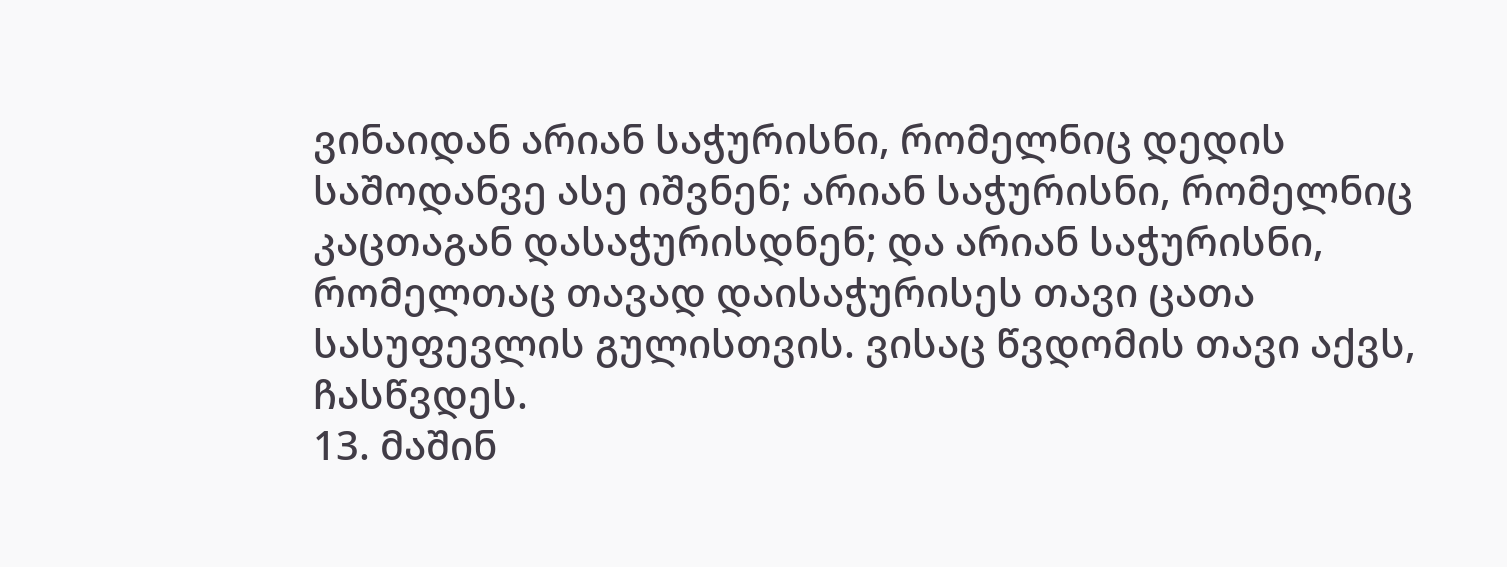ვინაიდან არიან საჭურისნი, რომელნიც დედის საშოდანვე ასე იშვნენ; არიან საჭურისნი, რომელნიც კაცთაგან დასაჭურისდნენ; და არიან საჭურისნი, რომელთაც თავად დაისაჭურისეს თავი ცათა სასუფევლის გულისთვის. ვისაც წვდომის თავი აქვს, ჩასწვდეს.
13. მაშინ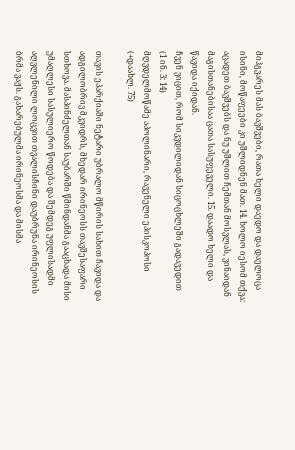მიჰგვარეს მას ბავშვები, რათა ხელი დაედო და დაელოცა ისინი, მოწაფეები კი უშლიდნენ მათ. 14. ხოლო იესომ თქვა: აცადეთ ბავშვებს და ნუ უშლით ჩემთან მოსვლას, ვინაიდან მაგისთანებისაა ცათა სასუფეველი. 15. დაადო ხელი და წავიდა იქიდან.
ჩვენ ვიცით, რომ სიკვდილიდან სიცოცხლეში გადავედით
(1 ინ. 3: 14)
მღვდელმოწამე აპოლინარი, რავენელი ეპისკოპოსი (+დაახლ. 75)

თავის ეპარქიაში ნეტარი უბრალო მწირის სახით ჩავიდა და ადგილობრივ მკვიდრს, მხედარ ირინეოსს თავშესაფარი სთხოვა. მასპინძელთან საუბარში წმინდანმა გააცხადა მისი უმაღლესი სასულიერო წოდება და შემდეგ უფლისადმი აღვლენილი ლოცვით თვალისჩინი დაუბრუნა ირინეოსის ბრმა ვაჟს. გახარებულმა ირინეოსმა და მისმა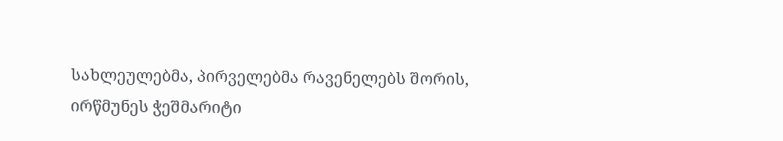სახლეულებმა, პირველებმა რავენელებს შორის, ირწმუნეს ჭეშმარიტი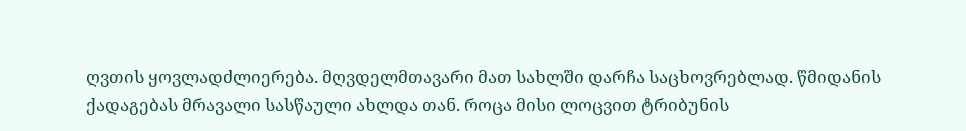ღვთის ყოვლადძლიერება. მღვდელმთავარი მათ სახლში დარჩა საცხოვრებლად. წმიდანის ქადაგებას მრავალი სასწაული ახლდა თან. როცა მისი ლოცვით ტრიბუნის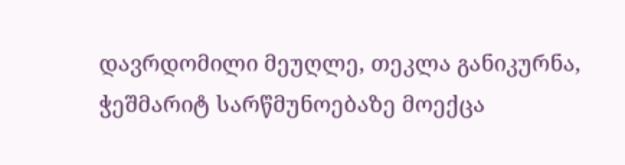დავრდომილი მეუღლე, თეკლა განიკურნა, ჭეშმარიტ სარწმუნოებაზე მოექცა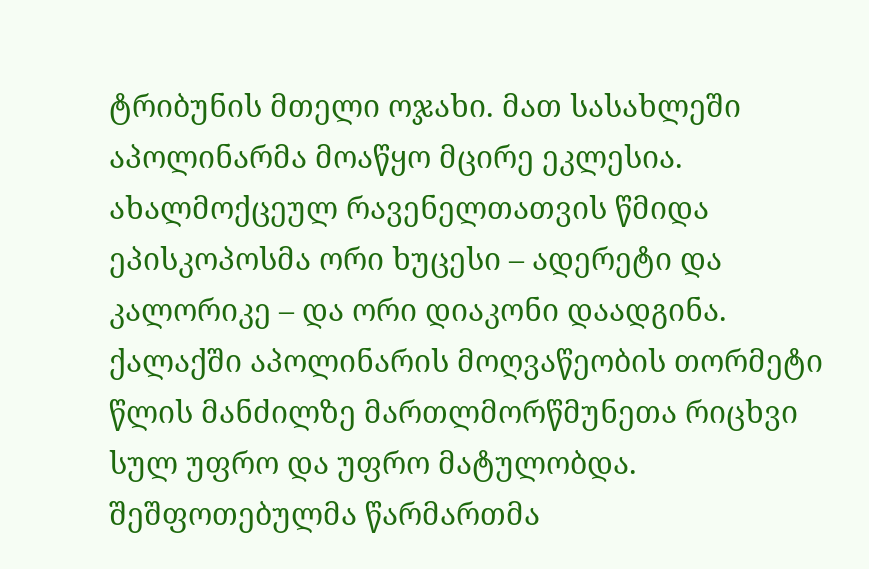ტრიბუნის მთელი ოჯახი. მათ სასახლეში აპოლინარმა მოაწყო მცირე ეკლესია. ახალმოქცეულ რავენელთათვის წმიდა ეპისკოპოსმა ორი ხუცესი – ადერეტი და კალორიკე – და ორი დიაკონი დაადგინა. ქალაქში აპოლინარის მოღვაწეობის თორმეტი წლის მანძილზე მართლმორწმუნეთა რიცხვი სულ უფრო და უფრო მატულობდა. შეშფოთებულმა წარმართმა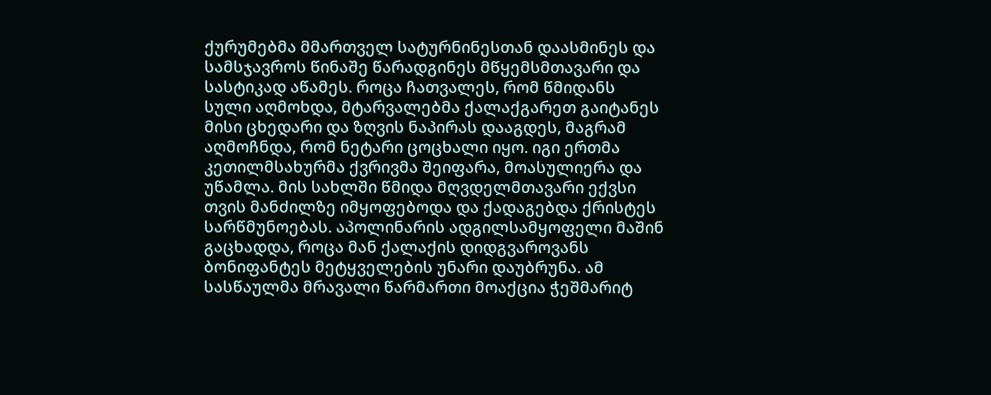ქურუმებმა მმართველ სატურნინესთან დაასმინეს და სამსჯავროს წინაშე წარადგინეს მწყემსმთავარი და სასტიკად აწამეს. როცა ჩათვალეს, რომ წმიდანს სული აღმოხდა, მტარვალებმა ქალაქგარეთ გაიტანეს მისი ცხედარი და ზღვის ნაპირას დააგდეს, მაგრამ აღმოჩნდა, რომ ნეტარი ცოცხალი იყო. იგი ერთმა კეთილმსახურმა ქვრივმა შეიფარა, მოასულიერა და უწამლა. მის სახლში წმიდა მღვდელმთავარი ექვსი თვის მანძილზე იმყოფებოდა და ქადაგებდა ქრისტეს სარწმუნოებას. აპოლინარის ადგილსამყოფელი მაშინ გაცხადდა, როცა მან ქალაქის დიდგვაროვანს ბონიფანტეს მეტყველების უნარი დაუბრუნა. ამ სასწაულმა მრავალი წარმართი მოაქცია ჭეშმარიტ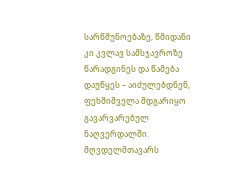სარწმუნოებაზე, წმიდანი კი კვლავ სამსჯავროზე წარადგინეს და წამება დაუწყეს – აიძულებდნენ, ფეხშიშველა მდგარიყო გავარვარებულ ნაღვერდალში. მღვდელმთავარს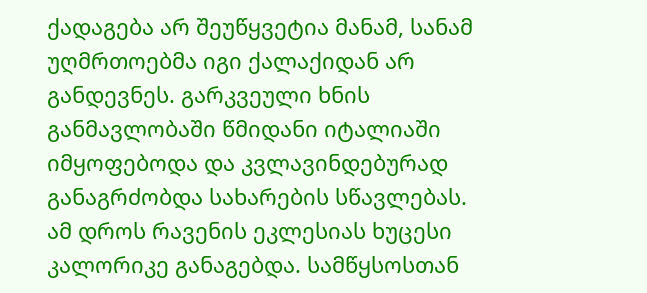ქადაგება არ შეუწყვეტია მანამ, სანამ უღმრთოებმა იგი ქალაქიდან არ განდევნეს. გარკვეული ხნის განმავლობაში წმიდანი იტალიაში იმყოფებოდა და კვლავინდებურად განაგრძობდა სახარების სწავლებას. ამ დროს რავენის ეკლესიას ხუცესი კალორიკე განაგებდა. სამწყსოსთან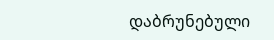დაბრუნებული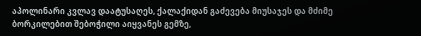აპოლინარი კვლავ დაატუსაღეს, ქალაქიდან გაძევება მიუსაჯეს და მძიმე ბორკილებით შებოჭილი აიყვანეს გემზე,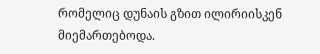რომელიც დუნაის გზით ილირიისკენ მიემართებოდა.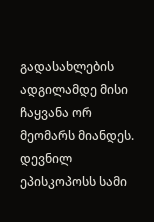გადასახლების ადგილამდე მისი ჩაყვანა ორ მეომარს მიანდეს. დევნილ ეპისკოპოსს სამი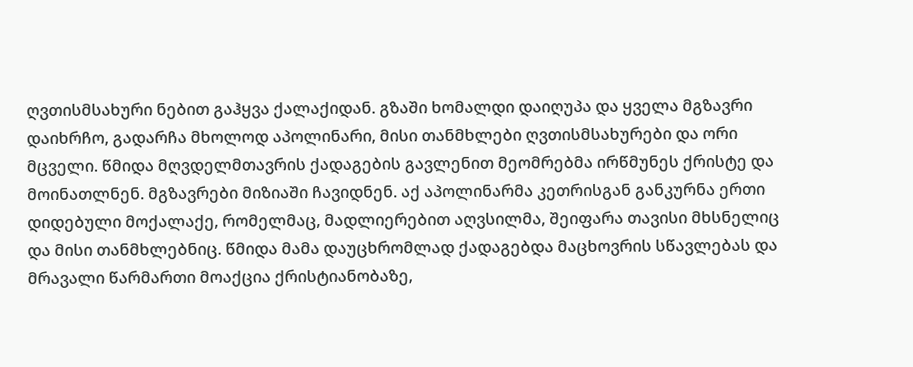ღვთისმსახური ნებით გაჰყვა ქალაქიდან. გზაში ხომალდი დაიღუპა და ყველა მგზავრი დაიხრჩო, გადარჩა მხოლოდ აპოლინარი, მისი თანმხლები ღვთისმსახურები და ორი მცველი. წმიდა მღვდელმთავრის ქადაგების გავლენით მეომრებმა ირწმუნეს ქრისტე და მოინათლნენ. მგზავრები მიზიაში ჩავიდნენ. აქ აპოლინარმა კეთრისგან განკურნა ერთი დიდებული მოქალაქე, რომელმაც, მადლიერებით აღვსილმა, შეიფარა თავისი მხსნელიც და მისი თანმხლებნიც. წმიდა მამა დაუცხრომლად ქადაგებდა მაცხოვრის სწავლებას და მრავალი წარმართი მოაქცია ქრისტიანობაზე,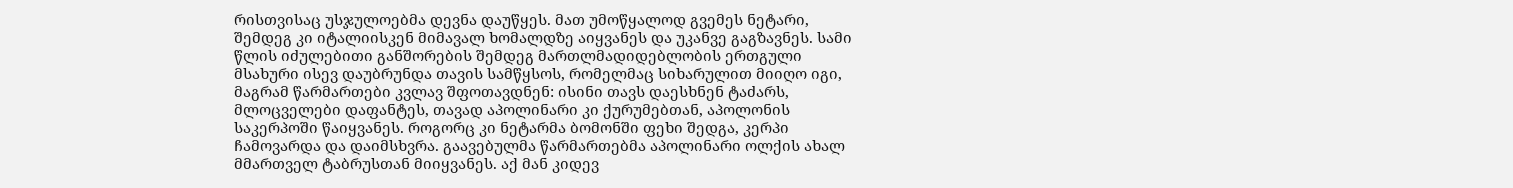რისთვისაც უსჯულოებმა დევნა დაუწყეს. მათ უმოწყალოდ გვემეს ნეტარი, შემდეგ კი იტალიისკენ მიმავალ ხომალდზე აიყვანეს და უკანვე გაგზავნეს. სამი წლის იძულებითი განშორების შემდეგ მართლმადიდებლობის ერთგული მსახური ისევ დაუბრუნდა თავის სამწყსოს, რომელმაც სიხარულით მიიღო იგი, მაგრამ წარმართები კვლავ შფოთავდნენ: ისინი თავს დაესხნენ ტაძარს, მლოცველები დაფანტეს, თავად აპოლინარი კი ქურუმებთან, აპოლონის საკერპოში წაიყვანეს. როგორც კი ნეტარმა ბომონში ფეხი შედგა, კერპი ჩამოვარდა და დაიმსხვრა. გაავებულმა წარმართებმა აპოლინარი ოლქის ახალ მმართველ ტაბრუსთან მიიყვანეს. აქ მან კიდევ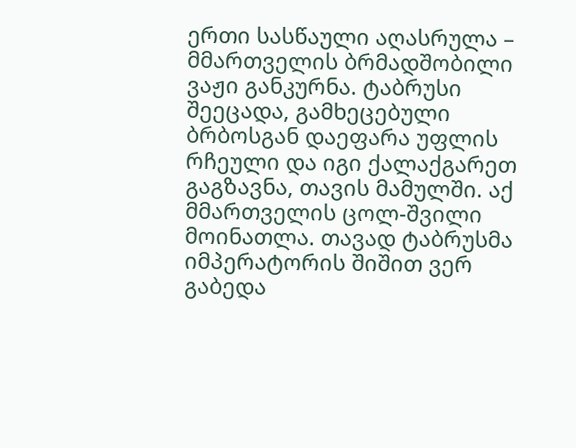ერთი სასწაული აღასრულა – მმართველის ბრმადშობილი ვაჟი განკურნა. ტაბრუსი შეეცადა, გამხეცებული ბრბოსგან დაეფარა უფლის რჩეული და იგი ქალაქგარეთ გაგზავნა, თავის მამულში. აქ მმართველის ცოლ-შვილი მოინათლა. თავად ტაბრუსმა იმპერატორის შიშით ვერ გაბედა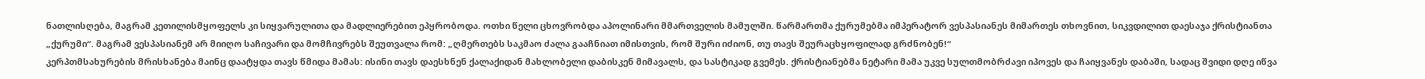ნათლისღება, მაგრამ კეთილისმყოფელს კი სიყვარულითა და მადლიერებით ეპყრობოდა. ოთხი წელი ცხოვრობდა აპოლინარი მმართველის მამულში. წარმართმა ქურუმებმა იმპერატორ ვესპასიანეს მიმართეს თხოვნით, სიკვდილით დაესაჯა ქრისტიანთა „ქურუმი“. მაგრამ ვესპასიანემ არ მიიღო საჩივარი და მომჩივრებს შეუთვალა რომ: „ღმერთებს საკმაო ძალა გააჩნიათ იმისთვის, რომ შური იძიონ, თუ თავს შეურაცხყოფილად გრძნობენ!“
კერპთმსახურების მრისხანება მაინც დაატყდა თავს წმიდა მამას: ისინი თავს დაესხნენ ქალაქიდან მახლობელი დაბისკენ მიმავალს, და სასტიკად გვემეს. ქრისტიანებმა ნეტარი მამა უკვე სულთმობრძავი იპოვეს და ჩაიყვანეს დაბაში, სადაც შვიდი დღე იწვა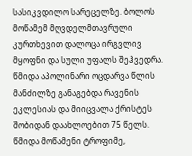სასიკვდილო სარეცელზე. ბოლოს მოწამემ მღვდელმთავრული კურთხევით დალოცა ირგვლივ მყოფნი და სული უფალს შეჰვედრა. წმიდა აპოლინარი ოცდარვა წლის მანძილზე განაგებდა რავენის ეკლესიას და მიიცვალა ქრისტეს შობიდან დაახლოებით 75 წელს.
წმიდა მოწამენი ტროფიმე,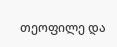თეოფილე და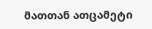მათთან ათცამეტი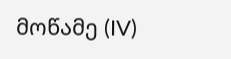მოწამე (IV)